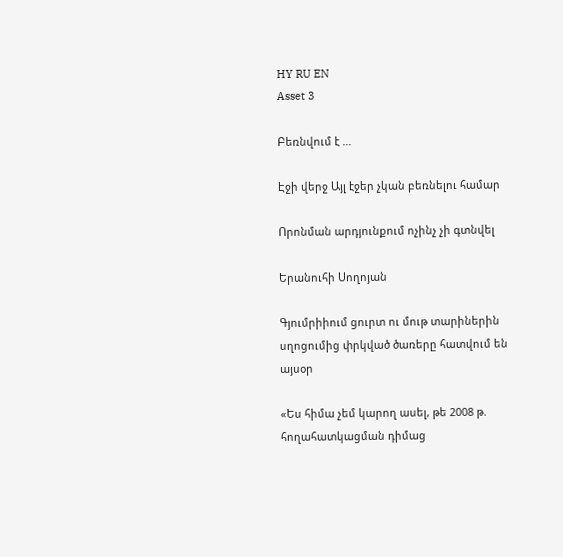HY RU EN
Asset 3

Բեռնվում է ...

Էջի վերջ Այլ էջեր չկան բեռնելու համար

Որոնման արդյունքում ոչինչ չի գտնվել

Երանուհի Սողոյան

Գյումրիիում ցուրտ ու մութ տարիներին սղոցումից փրկված ծառերը հատվում են այսօր

«Ես հիմա չեմ կարող ասել, թե 2008 թ. հողահատկացման դիմաց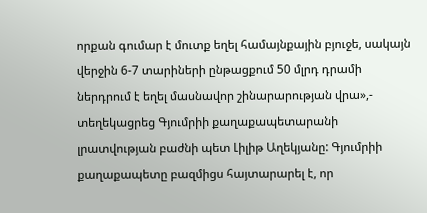որքան գումար է մուտք եղել համայնքային բյուջե, սակայն վերջին 6-7 տարիների ընթացքում 50 մլրդ դրամի ներդրում է եղել մասնավոր շինարարության վրա»,- տեղեկացրեց Գյումրիի քաղաքապետարանի լրատվության բաժնի պետ Լիլիթ Աղեկյանը: Գյումրիի քաղաքապետը բազմիցս հայտարարել է, որ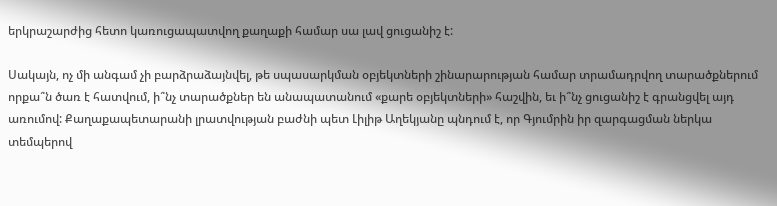երկրաշարժից հետո կառուցապատվող քաղաքի համար սա լավ ցուցանիշ է:

Սակայն, ոչ մի անգամ չի բարձրաձայնվել, թե սպասարկման օբյեկտների շինարարության համար տրամադրվող տարածքներում որքա՞ն ծառ է հատվում, ի՞նչ տարածքներ են անապատանում «քարե օբյեկտների» հաշվին, եւ ի՞նչ ցուցանիշ է գրանցվել այդ առումով: Քաղաքապետարանի լրատվության բաժնի պետ Լիլիթ Աղեկյանը պնդում է, որ Գյումրին իր զարգացման ներկա տեմպերով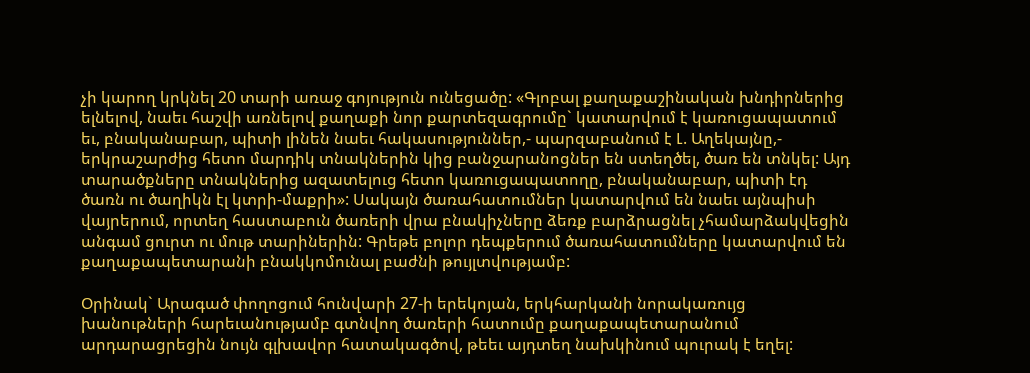չի կարող կրկնել 20 տարի առաջ գոյություն ունեցածը: «Գլոբալ քաղաքաշինական խնդիրներից ելնելով, նաեւ հաշվի առնելով քաղաքի նոր քարտեզագրումը` կատարվում է կառուցապատում եւ, բնականաբար, պիտի լինեն նաեւ հակասություններ,- պարզաբանում է Լ. Աղեկայնը,- երկրաշարժից հետո մարդիկ տնակներին կից բանջարանոցներ են ստեղծել, ծառ են տնկել: Այդ տարածքները տնակներից ազատելուց հետո կառուցապատողը, բնականաբար, պիտի էդ ծառն ու ծաղիկն էլ կտրի-մաքրի»: Սակայն ծառահատումներ կատարվում են նաեւ այնպիսի վայրերում, որտեղ հաստաբուն ծառերի վրա բնակիչները ձեռք բարձրացնել չհամարձակվեցին անգամ ցուրտ ու մութ տարիներին: Գրեթե բոլոր դեպքերում ծառահատումները կատարվում են քաղաքապետարանի բնակկոմունալ բաժնի թույլտվությամբ:

Օրինակ` Արագած փողոցում հունվարի 27-ի երեկոյան, երկհարկանի նորակառույց խանութների հարեւանությամբ գտնվող ծառերի հատումը քաղաքապետարանում արդարացրեցին նույն գլխավոր հատակագծով, թեեւ այդտեղ նախկինում պուրակ է եղել: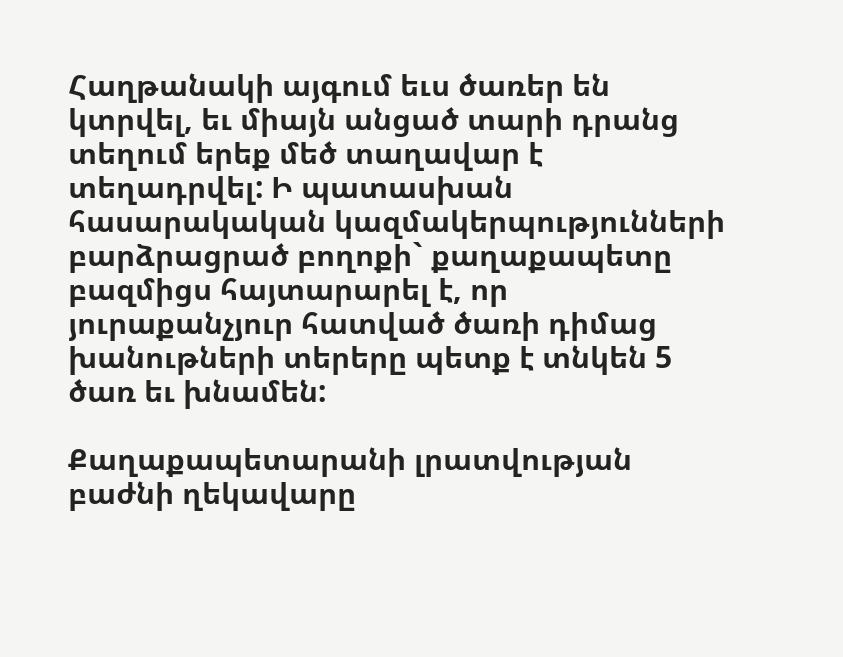Հաղթանակի այգում եւս ծառեր են կտրվել, եւ միայն անցած տարի դրանց տեղում երեք մեծ տաղավար է տեղադրվել: Ի պատասխան հասարակական կազմակերպությունների բարձրացրած բողոքի` քաղաքապետը բազմիցս հայտարարել է, որ յուրաքանչյուր հատված ծառի դիմաց խանութների տերերը պետք է տնկեն 5 ծառ եւ խնամեն:

Քաղաքապետարանի լրատվության բաժնի ղեկավարը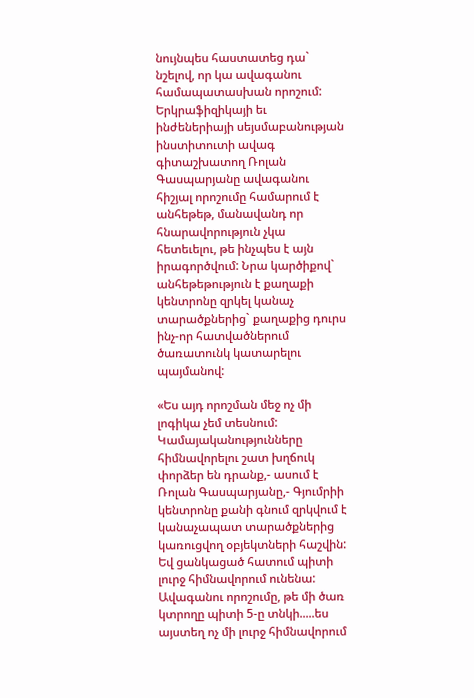նույնպես հաստատեց դա` նշելով, որ կա ավագանու համապատասխան որոշում: Երկրաֆիզիկայի եւ ինժեներիայի սեյսմաբանության ինստիտուտի ավագ գիտաշխատող Ռոլան Գասպարյանը ավագանու հիշյալ որոշումը համարում է անհեթեթ, մանավանդ որ հնարավորություն չկա հետեւելու, թե ինչպես է այն իրագործվում: Նրա կարծիքով` անհեթեթություն է քաղաքի կենտրոնը զրկել կանաչ տարածքներից` քաղաքից դուրս ինչ-որ հատվածներում ծառատունկ կատարելու պայմանով:

«Ես այդ որոշման մեջ ոչ մի լոգիկա չեմ տեսնում: Կամայականությունները հիմնավորելու շատ խղճուկ փորձեր են դրանք,- ասում է Ռոլան Գասպարյանը,- Գյումրիի կենտրոնը քանի գնում զրկվում է կանաչապատ տարածքներից կառուցվող օբյեկտների հաշվին: Եվ ցանկացած հատում պիտի լուրջ հիմնավորում ունենա: Ավագանու որոշումը, թե մի ծառ կտրողը պիտի 5-ը տնկի.....ես այստեղ ոչ մի լուրջ հիմնավորում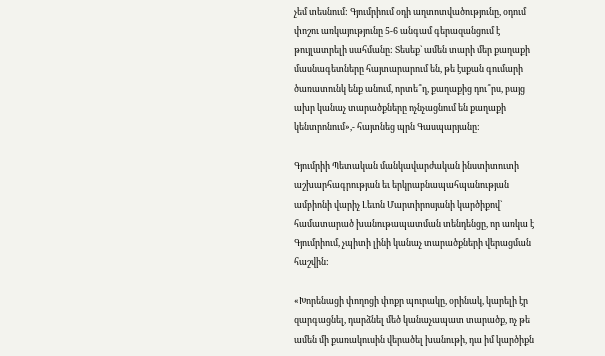չեմ տեսնում: Գյումրիում օդի աղտոտվածությունը, օդում փոշու առկայությունը 5-6 անգամ գերազանցում է թույլատրելի սահմանը: Տեսեք` ամեն տարի մեր քաղաքի մասնագետները հայտարարում են, թե էսքան գումարի ծառատունկ ենք անում, որտե՞ղ, քաղաքից դու՞րս, բայց ախր կանաչ տարածքները ոչնչացնում են քաղաքի կենտրոնում»,- հայտնեց պրն Գասպարյանը:

Գյումրիի Պետական մանկավարժական ինստիտուտի աշխարհագրության եւ երկրաբնապահպանության ամբիոնի վարիչ Լեւոն Մարտիրոսյանի կարծիքով` համատարած խանութապատման տենդենցը, որ առկա է Գյումրիում, չպիտի լինի կանաչ տարածքների վերացման հաշվին:

«Խորենացի փողոցի փոքր պուրակը, օրինակ, կարելի էր զարգացնել, դարձնել մեծ կանաչապատ տարածք, ոչ թե ամեն մի քառակուսին վերածել խանութի, դա իմ կարծիքն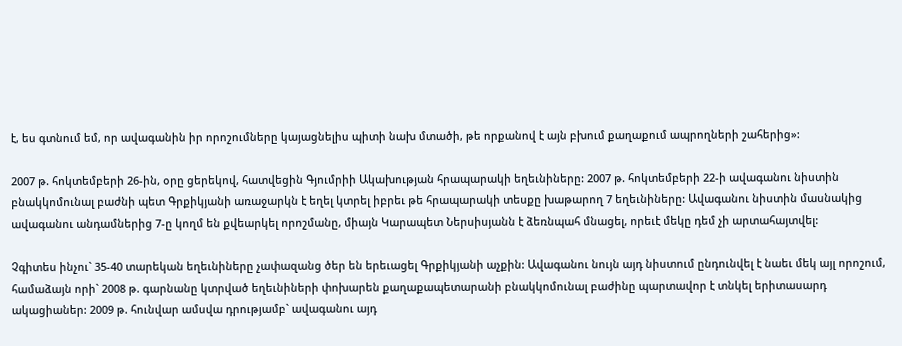է, ես գտնում եմ, որ ավագանին իր որոշումները կայացնելիս պիտի նախ մտածի, թե որքանով է այն բխում քաղաքում ապրողների շահերից»:

2007 թ. հոկտեմբերի 26-ին, օրը ցերեկով, հատվեցին Գյումրիի Ակախության հրապարակի եղեւնիները: 2007 թ. հոկտեմբերի 22-ի ավագանու նիստին բնակկոմունալ բաժնի պետ Գրքիկյանի առաջարկն է եղել կտրել իբրեւ թե հրապարակի տեսքը խաթարող 7 եղեւնիները: Ավագանու նիստին մասնակից ավագանու անդամներից 7-ը կողմ են քվեարկել որոշմանը, միայն Կարապետ Ներսիսյանն է ձեռնպահ մնացել, որեւէ մեկը դեմ չի արտահայտվել:

Չգիտես ինչու` 35-40 տարեկան եղեւնիները չափազանց ծեր են երեւացել Գրքիկյանի աչքին: Ավագանու նույն այդ նիստում ընդունվել է նաեւ մեկ այլ որոշում, համաձայն որի` 2008 թ. գարնանը կտրված եղեւնիների փոխարեն քաղաքապետարանի բնակկոմունալ բաժինը պարտավոր է տնկել երիտասարդ ակացիաներ: 2009 թ. հունվար ամսվա դրությամբ` ավագանու այդ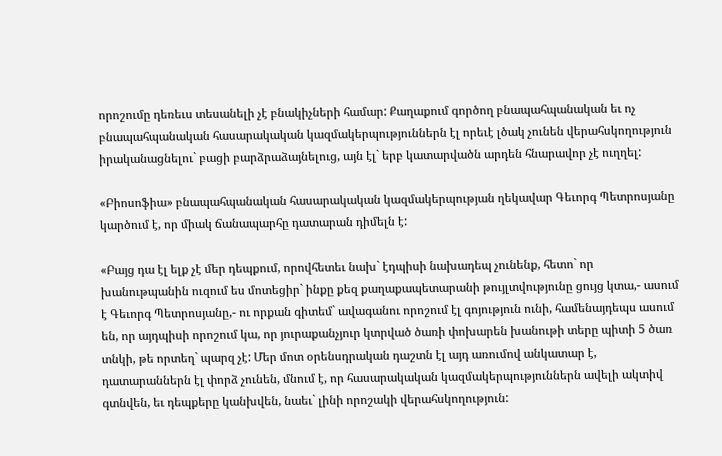որոշումը դեռեւս տեսանելի չէ բնակիչների համար: Քաղաքում գործող բնապահպանական եւ ոչ բնապահպանական հասարակական կազմակերպություններն էլ որեւէ լծակ չունեն վերահսկողություն իրականացնելու` բացի բարձրաձայնելուց, այն էլ` երբ կատարվածն արդեն հնարավոր չէ ուղղել:

«Բիոսոֆիա» բնապահպանական հասարակական կազմակերպության ղեկավար Գեւորգ Պետրոսյանը կարծում է, որ միակ ճանապարհը դատարան դիմելն է:

«Բայց դա էլ ելք չէ մեր դեպքում, որովհետեւ նախ` էդպիսի նախադեպ չունենք, հետո` որ խանութպանին ուզում ես մոտեցիր` ինքը քեզ քաղաքապետարանի թույլտվությունը ցույց կտա,- ասում է Գեւորգ Պետրոսյանը,- ու որքան գիտեմ` ավագանու որոշում էլ գոյություն ունի, համենայդեպս ասում են, որ այդպիսի որոշում կա, որ յուրաքանչյուր կտրված ծառի փոխարեն խանութի տերը պիտի 5 ծառ տնկի, թե որտեղ` պարզ չէ: Մեր մոտ օրենսդրական դաշտն էլ այդ առումով անկատար է, դատարաններն էլ փորձ չունեն, մնում է, որ հասարակական կազմակերպություններն ավելի ակտիվ գտնվեն, եւ դեպքերը կանխվեն, նաեւ` լինի որոշակի վերահսկողություն: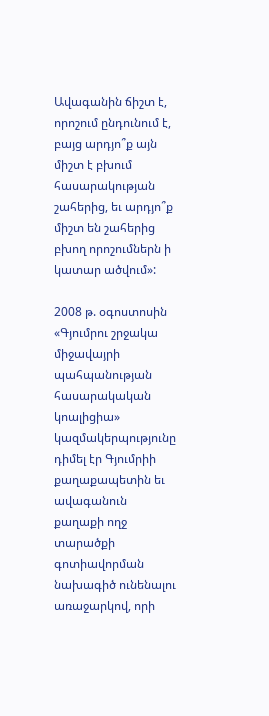Ավագանին ճիշտ է, որոշում ընդունում է, բայց արդյո՞ք այն միշտ է բխում հասարակության շահերից, եւ արդյո՞ք միշտ են շահերից բխող որոշումներն ի կատար ածվում»:

2008 թ. օգոստոսին «Գյումրու շրջակա միջավայրի պահպանության հասարակական կոալիցիա» կազմակերպությունը դիմել էր Գյումրիի քաղաքապետին եւ ավագանուն քաղաքի ողջ տարածքի գոտիավորման նախագիծ ունենալու առաջարկով, որի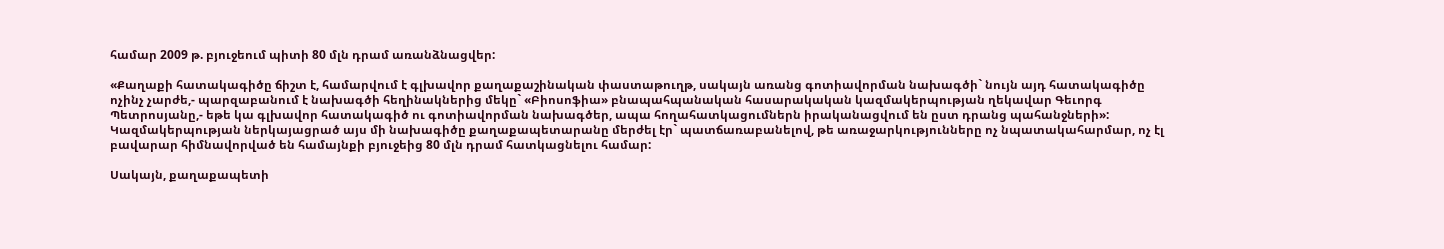համար 2009 թ. բյուջեում պիտի 80 մլն դրամ առանձնացվեր:

«Քաղաքի հատակագիծը ճիշտ է, համարվում է գլխավոր քաղաքաշինական փաստաթուղթ, սակայն առանց գոտիավորման նախագծի` նույն այդ հատակագիծը ոչինչ չարժե,- պարզաբանում է նախագծի հեղինակներից մեկը` «Բիոսոֆիա» բնապահպանական հասարակական կազմակերպության ղեկավար Գեւորգ Պետրոսյանը,- եթե կա գլխավոր հատակագիծ ու գոտիավորման նախագծեր, ապա հողահատկացումներն իրականացվում են ըստ դրանց պահանջների»: Կազմակերպության ներկայացրած այս մի նախագիծը քաղաքապետարանը մերժել էր` պատճառաբանելով, թե առաջարկությունները ոչ նպատակահարմար, ոչ էլ բավարար հիմնավորված են համայնքի բյուջեից 80 մլն դրամ հատկացնելու համար:

Սակայն, քաղաքապետի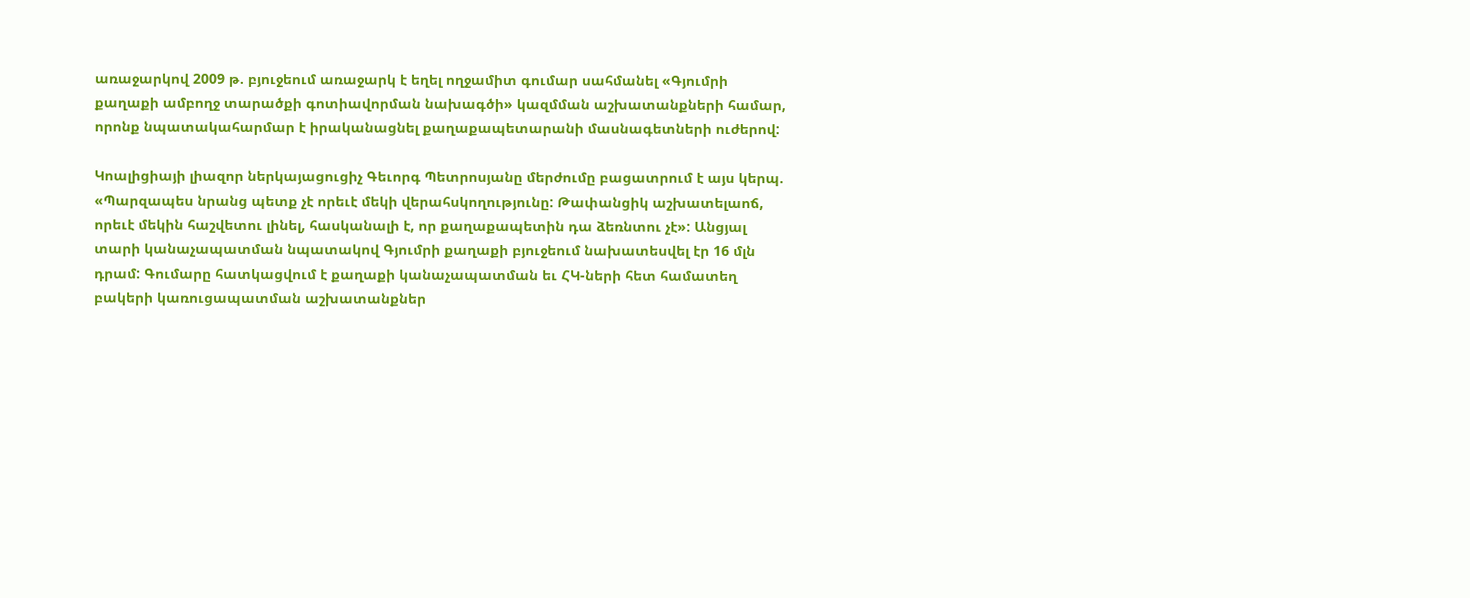առաջարկով 2009 թ. բյուջեում առաջարկ է եղել ողջամիտ գումար սահմանել «Գյումրի քաղաքի ամբողջ տարածքի գոտիավորման նախագծի» կազմման աշխատանքների համար, որոնք նպատակահարմար է իրականացնել քաղաքապետարանի մասնագետների ուժերով:

Կոալիցիայի լիազոր ներկայացուցիչ Գեւորգ Պետրոսյանը մերժումը բացատրում է այս կերպ. «Պարզապես նրանց պետք չէ որեւէ մեկի վերահսկողությունը: Թափանցիկ աշխատելաոճ, որեւէ մեկին հաշվետու լինել, հասկանալի է, որ քաղաքապետին դա ձեռնտու չէ»: Անցյալ տարի կանաչապատման նպատակով Գյումրի քաղաքի բյուջեում նախատեսվել էր 16 մլն դրամ: Գումարը հատկացվում է քաղաքի կանաչապատման եւ ՀԿ-ների հետ համատեղ բակերի կառուցապատման աշխատանքներ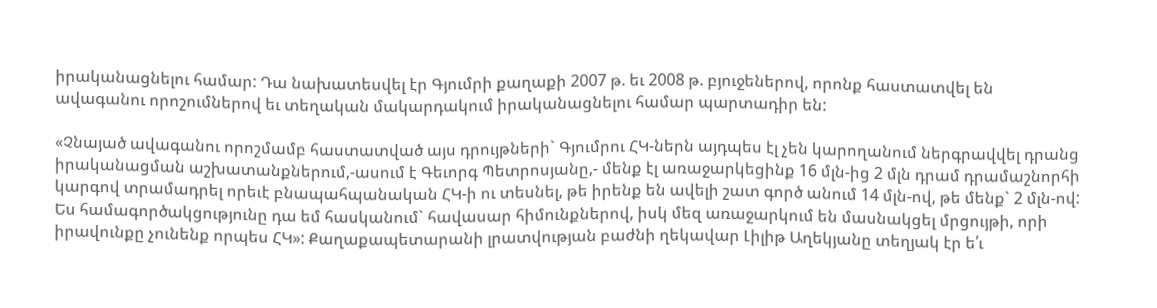իրականացնելու համար: Դա նախատեսվել էր Գյումրի քաղաքի 2007 թ. եւ 2008 թ. բյուջեներով, որոնք հաստատվել են ավագանու որոշումներով եւ տեղական մակարդակում իրականացնելու համար պարտադիր են:

«Չնայած ավագանու որոշմամբ հաստատված այս դրույթների` Գյումրու ՀԿ-ներն այդպես էլ չեն կարողանում ներգրավվել դրանց իրականացման աշխատանքներում,-ասում է Գեւորգ Պետրոսյանը,- մենք էլ առաջարկեցինք 16 մլն-ից 2 մլն դրամ դրամաշնորհի կարգով տրամադրել որեւէ բնապահպանական ՀԿ-ի ու տեսնել, թե իրենք են ավելի շատ գործ անում 14 մլն-ով, թե մենք` 2 մլն-ով: Ես համագործակցությունը դա եմ հասկանում` հավասար հիմունքներով, իսկ մեզ առաջարկում են մասնակցել մրցույթի, որի իրավունքը չունենք որպես ՀԿ»: Քաղաքապետարանի լրատվության բաժնի ղեկավար Լիլիթ Աղեկյանը տեղյակ էր ե՛ւ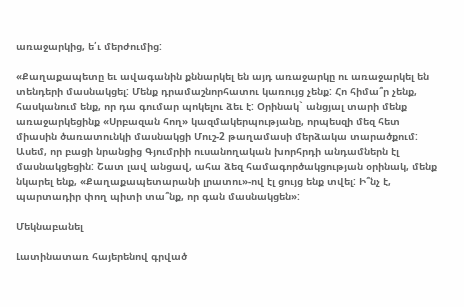առաջարկից, ե՛ւ մերժումից:

«Քաղաքապետը եւ ավագանին քննարկել են այդ առաջարկը ու առաջարկել են տենդերի մասնակցել: Մենք դրամաշնորհատու կառույց չենք: Հո հիմա՞ր չենք, հասկանում ենք, որ դա գումար պոկելու ձեւ է: Օրինակ` անցյալ տարի մենք առաջարկեցինք «Սրբազան հող» կազմակերպությանը, որպեսզի մեզ հետ միասին ծառատունկի մասնակցի Մուշ-2 թաղամասի մերձակա տարածքում: Ասեմ, որ բացի նրանցից Գյումրիի ուսանողական խորհրդի անդամներն էլ մասնակցեցին: Շատ լավ անցավ, ահա ձեզ համագործակցության օրինակ, մենք նկարել ենք, «Քաղաքապետարանի լրատու»-ով էլ ցույց ենք տվել: Ի՞նչ է, պարտադիր փող պիտի տա՞նք, որ գան մասնակցեն»:

Մեկնաբանել

Լատինատառ հայերենով գրված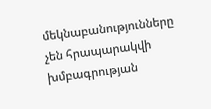մեկնաբանությունները չեն հրապարակվի խմբագրության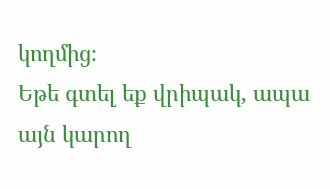կողմից։
Եթե գտել եք վրիպակ, ապա այն կարող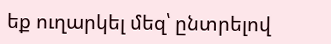եք ուղարկել մեզ՝ ընտրելով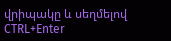վրիպակը և սեղմելով CTRL+Enter